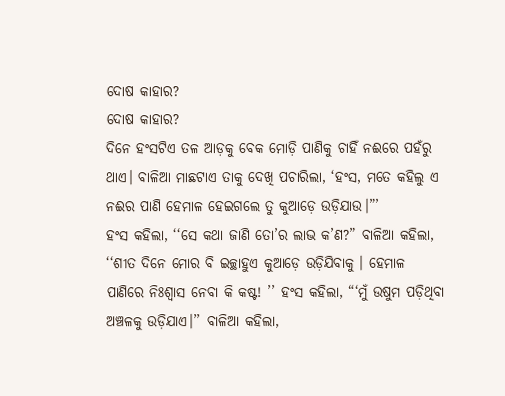ଦୋଷ କାହାର?
ଦୋଷ କାହାର?
ଦିନେ ହଂସଟିଏ ତଳ ଆଡ଼କୁ ବେକ ମୋଡ଼ି ପାଣିକୁ ଚାହିଁ ନଈରେ ପହଁରୁ ଥାଏ। ବାଳିଆ ମାଛଟାଏ ତାକୁ ଦେଖି ପଚାରିଲା, ‘ହଂସ, ମତେ କହିଲୁ ଏ ନଈର ପାଣି ହେମାଳ ହେଇଗଲେ ତୁ କୁଆଡ଼େ ଉଡ଼ିଯାଉ।”’
ହଂସ କହିଲା, ‘‘ସେ କଥା ଜାଣି ତୋ’ର ଲାଭ କ’ଣ?” ବାଳିଆ କହିଲା, ‘‘ଶୀତ ଦିନେ ମୋର ବି ଇଚ୍ଛାହୁଏ କୁଆଡ଼େ ଉଡ଼ିଯିବାକୁ । ହେମାଳ ପାଣିରେ ନିଃଶ୍ବାସ ନେବା କି କଷ୍ଟ! ’’ ହଂସ କହିଲା, “‘ମୁଁ ଉଷୁମ ପଡ଼ିଥିବା ଅଞ୍ଚଳକୁ ଉଡ଼ିଯାଏ।’’ ବାଳିଆ କହିଲା,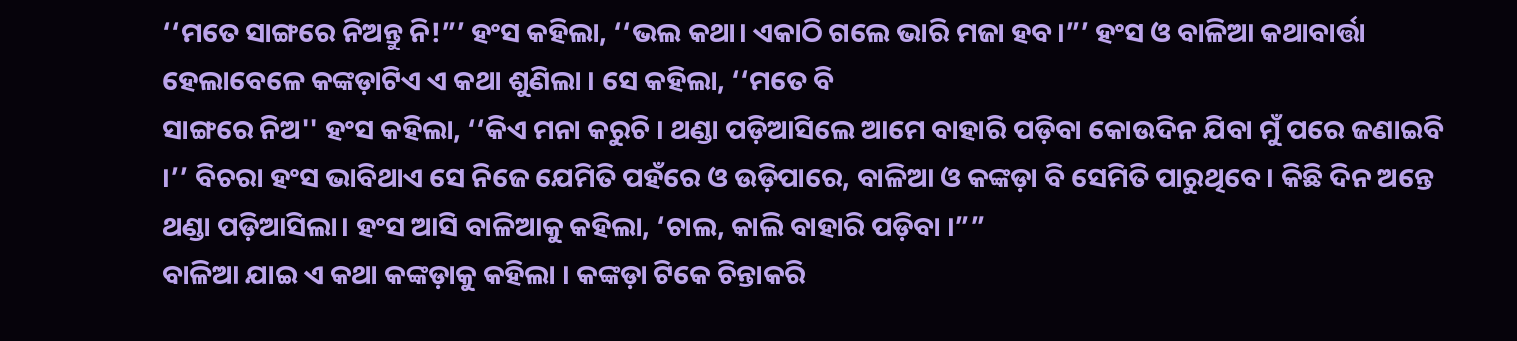‘‘ମତେ ସାଙ୍ଗରେ ନିଅନ୍ତୁ ନି!”’ ହଂସ କହିଲା, ‘‘ଭଲ କଥା। ଏକାଠି ଗଲେ ଭାରି ମଜା ହବ।”’ ହଂସ ଓ ବାଳିଆ କଥାବାର୍ତ୍ତା ହେଲାବେଳେ କଙ୍କଡ଼ାଟିଏ ଏ କଥା ଶୁଣିଲା । ସେ କହିଲା, ‘‘ମତେ ବି
ସାଙ୍ଗରେ ନିଅ'' ହଂସ କହିଲା, ‘‘କିଏ ମନା କରୁଚି । ଥଣ୍ଡା ପଡ଼ିଆସିଲେ ଆମେ ବାହାରି ପଡ଼ିବା କୋଉଦିନ ଯିବା ମୁଁ ପରେ ଜଣାଇବି ।’’ ବିଚରା ହଂସ ଭାବିଥାଏ ସେ ନିଜେ ଯେମିତି ପହଁରେ ଓ ଉଡ଼ିପାରେ, ବାଳିଆ ଓ କଙ୍କଡ଼ା ବି ସେମିତି ପାରୁଥିବେ। କିଛି ଦିନ ଅନ୍ତେ ଥଣ୍ଡା ପଡ଼ିଆସିଲା। ହଂସ ଆସି ବାଳିଆକୁ କହିଲା, ‘ଚାଲ, କାଲି ବାହାରି ପଡ଼ିବା ।””
ବାଳିଆ ଯାଇ ଏ କଥା କଙ୍କଡ଼ାକୁ କହିଲା । କଙ୍କଡ଼ା ଟିକେ ଚିନ୍ତାକରି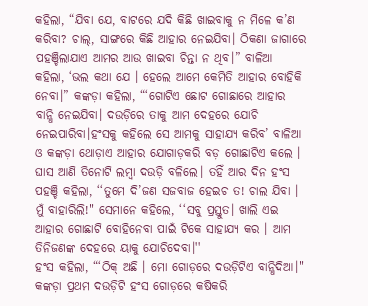କହିଲା, “ଯିବା ଯେ, ବାଟରେ ଯଦି କିଛି ଖାଇବାକୁ ନ ମିଳେ କ’ଣ କରିବା? ଚାଲ୍, ସାଙ୍ଗରେ କିଛି ଆହାର ନେଇଯିବା। ଠିକଣା ଜାଗାରେ ପହଞ୍ଚିଲାଯାଏ ଆମର ଆଉ ଖାଇବା ଚିନ୍ତା ନ ଥିବ।” ବାଳିଆ କହିଲା, ‘ଭଲ କଥା ଯେ । ହେଲେ ଆମେ କେମିତି ଆହାର ବୋହିକି ନେବା।” କଙ୍କଡ଼ା କହିଲା, “‘ଗୋଟିଏ ଛୋଟ ଗୋଛାରେ ଆହାର ବାନ୍ଧି ନେଇଯିବା। ଦଉଡ଼ିରେ ତାକୁ ଆମ ଦେହରେ ଯୋଚି ନେଇପାରିବା।ହଂସକୁ କହିଲେ ସେ ଆମକୁ ସାହାଯ୍ୟ କରିବ’ ବାଳିଆ ଓ କଙ୍କଡ଼ା ଥୋଡ଼ାଏ ଆହାର ଯୋଗାଡ଼କରି ବଡ଼ ଗୋଛାଟିଏ କଲେ । ଘାସ ଆଣି ତିନୋଟି ଲମ୍ବା ଦଉଡ଼ି ବଳିଲେ। ତହିଁ ଆର ଦିନ ହଂସ ପହଞ୍ଚି କହିଲା, ‘‘ତୁମେ ଦି’ଜଣ ସଜବାଜ ହେଇଚ ତ! ଚାଲ ଯିବା । ମୁଁ ବାହାରିଲି!" ସେମାନେ କହିଲେ, ‘‘ସବୁ ପ୍ରସ୍ତୁତ। ଖାଲି ଏଇ ଆହାର ଗୋଛାଟି ବୋହିନେବା ପାଇଁ ଟିକେ ସାହାଯ୍ୟ କର । ଆମ ତିନିଜଣଙ୍କ ଦେହରେ ୟାକୁ ଯୋଚିଦେବା।''
ହଂସ କହିଲା, “‘ଠିକ୍ ଅଛି । ମୋ ଗୋଡ଼ରେ ଦଉଡ଼ିଟିଏ ବାନ୍ଧିଦିଆ।" କଙ୍କଡ଼ା ପ୍ରଥମ ଦଉଡ଼ିଟି ହଂସ ଗୋଡ଼ରେ କଷିକରି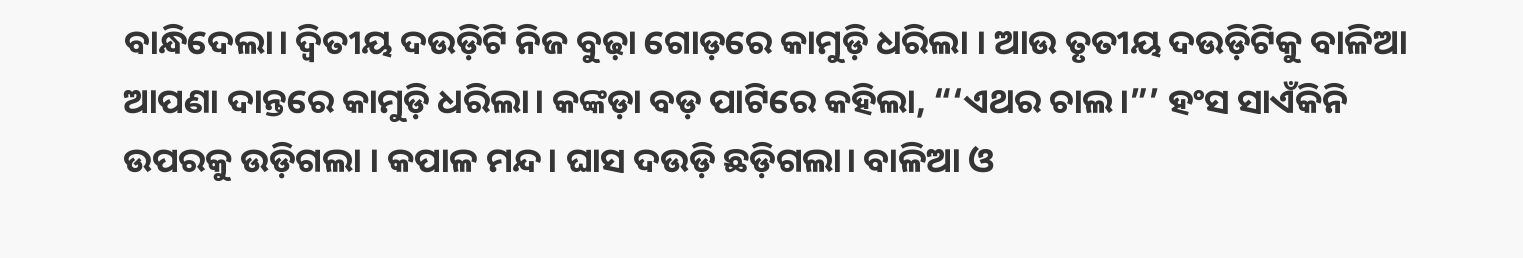ବାନ୍ଧିଦେଲା। ଦ୍ଵିତୀୟ ଦଉଡ଼ିଟି ନିଜ ବୁଢ଼ା ଗୋଡ଼ରେ କାମୁଡ଼ି ଧରିଲା । ଆଉ ତୃତୀୟ ଦଉଡ଼ିଟିକୁ ବାଳିଆ ଆପଣା ଦାନ୍ତରେ କାମୁଡ଼ି ଧରିଲା। କଙ୍କଡ଼ା ବଡ଼ ପାଟିରେ କହିଲା, “‘ଏଥର ଚାଲ।”’ ହଂସ ସାଏଁକିନି ଉପରକୁ ଉଡ଼ିଗଲା । କପାଳ ମନ୍ଦ। ଘାସ ଦଉଡ଼ି ଛଡ଼ିଗଲା। ବାଳିଆ ଓ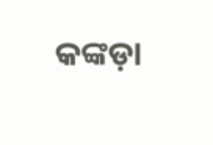କଙ୍କଡ଼ା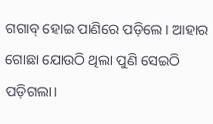ଗଗାବ୍ ହୋଇ ପାଣିରେ ପଡ଼ିଲେ। ଆହାର ଗୋଛା ଯୋଉଠି ଥିଲା ପୁଣି ସେଇଠି ପଡ଼ିଗଲା।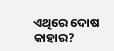ଏଥିରେ ଦୋଷ କାହାର?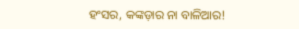ହଂସର, କଙ୍କଡ଼ାର ନା ବାଳିଆର!